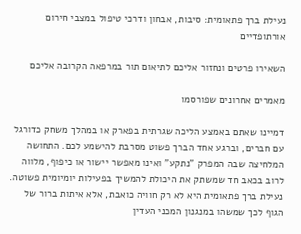נעילת ברך פתאומית: סיבות, אבחון ודרכי טיפול במצבי חירום אורתופדיים

השאירו פרטים ונחזור אליכם לתיאום תור במרפאה הקרובה אליכם

מאמרים אחרונים שפורסמו

דמיינו שאתם באמצע הליכה שגרתית בפארק או במהלך משחק כדורגל עם חברים, וברגע אחד הברך פשוט מסרבת להישמע לכם. התחושה המלחיצה שבה המפרק "נתקע" ואינו מאפשר יישור או כיפוף, מלווה לרוב בכאב חד שמשתק את היכולת להמשיך בפעילות יומיומית פשוטה. נעילת ברך פתאומית היא לא רק חוויה כואבת, אלא איתות ברור של הגוף לכך שמשהו במנגנון המכני העדין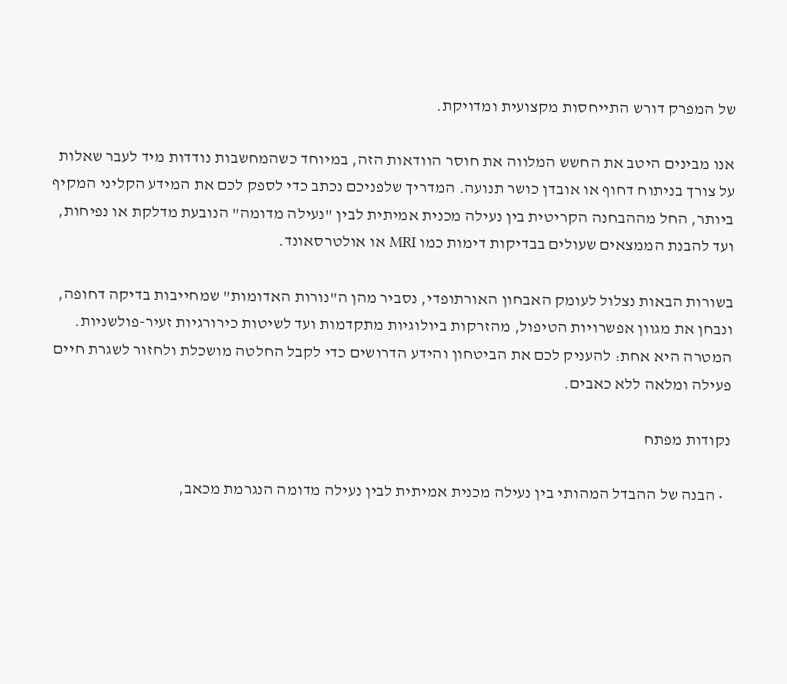של המפרק דורש התייחסות מקצועית ומדויקת.

אנו מבינים היטב את החשש המלווה את חוסר הוודאות הזה, במיוחד כשהמחשבות נודדות מיד לעבר שאלות על צורך בניתוח דחוף או אובדן כושר תנועה. המדריך שלפניכם נכתב כדי לספק לכם את המידע הקליני המקיף ביותר, החל מההבחנה הקריטית בין נעילה מכנית אמיתית לבין "נעילה מדומה" הנובעת מדלקת או נפיחות, ועד להבנת הממצאים שעולים בבדיקות דימות כמו MRI או אולטרסאונד.

בשורות הבאות נצלול לעומק האבחון האורתופדי, נסביר מהן ה"נורות האדומות" שמחייבות בדיקה דחופה, ונבחן את מגוון אפשרויות הטיפול, מהזרקות ביולוגיות מתקדמות ועד לשיטות כירורגיות זעיר-פולשניות. המטרה היא אחת: להעניק לכם את הביטחון והידע הדרושים כדי לקבל החלטה מושכלת ולחזור לשגרת חיים פעילה ומלאה ללא כאבים.

נקודות מפתח

  • הבנה של ההבדל המהותי בין נעילה מכנית אמיתית לבין נעילה מדומה הנגרמת מכאב,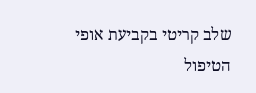שלב קריטי בקביעת אופי הטיפול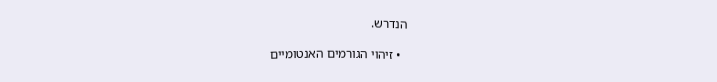הנדרש.

  • זיהוי הגורמים האנטומיים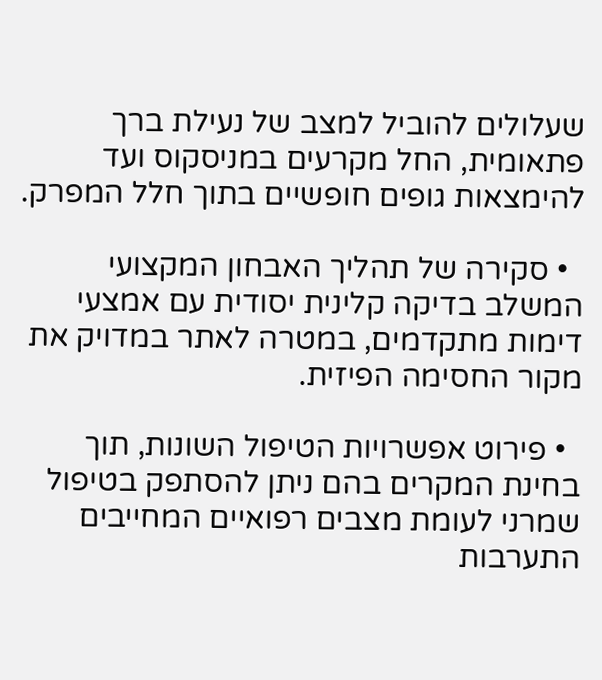שעלולים להוביל למצב של נעילת ברך פתאומית, החל מקרעים במניסקוס ועד להימצאות גופים חופשיים בתוך חלל המפרק.

  • סקירה של תהליך האבחון המקצועי המשלב בדיקה קלינית יסודית עם אמצעי דימות מתקדמים, במטרה לאתר במדויק את מקור החסימה הפיזית.

  • פירוט אפשרויות הטיפול השונות, תוך בחינת המקרים בהם ניתן להסתפק בטיפול שמרני לעומת מצבים רפואיים המחייבים התערבות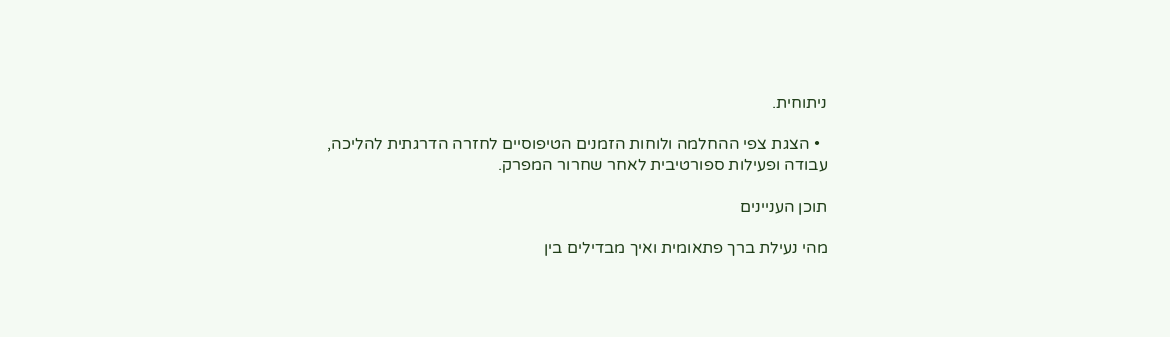ניתוחית.

  • הצגת צפי ההחלמה ולוחות הזמנים הטיפוסיים לחזרה הדרגתית להליכה, עבודה ופעילות ספורטיבית לאחר שחרור המפרק.

תוכן העניינים

מהי נעילת ברך פתאומית ואיך מבדילים בין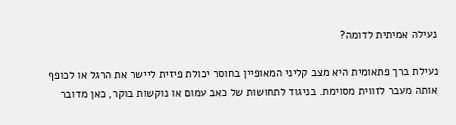נעילה אמיתית לדומה?

נעילת ברך פתאומית היא מצב קליני המאופיין בחוסר יכולת פיזית ליישר את הרגל או לכופף אותה מעבר לזווית מסוימת. בניגוד לתחושות של כאב עמום או נוקשות בוקר, כאן מדובר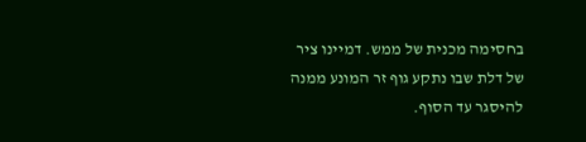בחסימה מכנית של ממש. דמיינו ציר של דלת שבו נתקע גוף זר המונע ממנה להיסגר עד הסוף.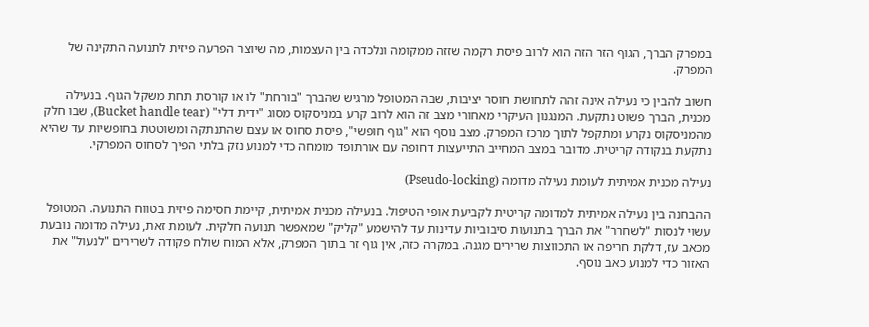במפרק הברך, הגוף הזר הזה הוא לרוב פיסת רקמה שזזה ממקומה ונלכדה בין העצמות, מה שיוצר הפרעה פיזית לתנועה התקינה של המפרק.

חשוב להבין כי נעילה אינה זהה לתחושת חוסר יציבות, שבה המטופל מרגיש שהברך "בורחת" לו או קורסת תחת משקל הגוף. בנעילה מכנית, הברך פשוט נתקעת. המנגנון העיקרי מאחורי מצב זה הוא לרוב קרע במניסקוס מסוג "ידית דלי" (Bucket handle tear), שבו חלק מהמניסקוס נקרע ומתקפל לתוך מרכז המפרק. מצב נוסף הוא "גוף חופשי", פיסת סחוס או עצם שהתנתקה ומשוטטת בחופשיות עד שהיא נתקעת בנקודה קריטית. מדובר במצב המחייב התייעצות דחופה עם אורתופד מומחה כדי למנוע נזק בלתי הפיך לסחוס המפרקי.

נעילה מכנית אמיתית לעומת נעילה מדומה (Pseudo-locking)

ההבחנה בין נעילה אמיתית למדומה קריטית לקביעת אופי הטיפול. בנעילה מכנית אמיתית, קיימת חסימה פיזית בטווח התנועה. המטופל עשוי לנסות "לשחרר" את הברך בתנועות סיבוביות עדינות עד להישמע "קליק" שמאפשר תנועה חלקית. לעומת זאת, נעילה מדומה נובעת מכאב עז, דלקת חריפה או התכווצות שרירים מגנה. במקרה כזה, אין גוף זר בתוך המפרק, אלא המוח שולח פקודה לשרירים "לנעול" את האזור כדי למנוע כאב נוסף.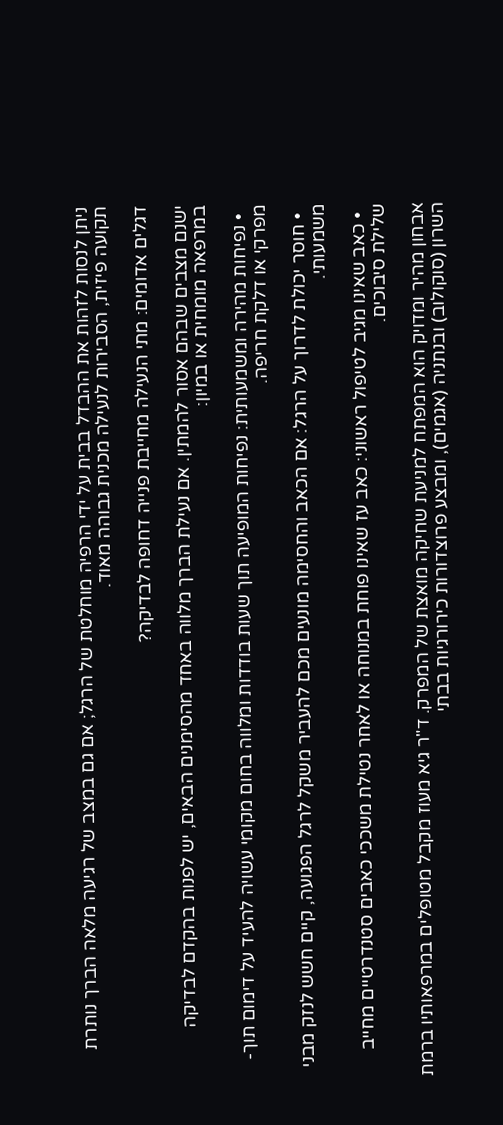ניתן לנסות לזהות את ההבדל בבית על ידי הרפיה מוחלטת של הרגל; אם גם במצב של רגיעה מלאה הברך נותרת תקועה פיזית, הסבירות לנעילה מכנית גבוהה מאוד.

דגלים אדומים: מתי הנעילה מחייבת פנייה דחופה לבדיקה?

ישנם מצבים שבהם אסור להמתין. אם נעילת הברך מלווה באחד מהסימנים הבאים, יש לפנות בהקדם לבדיקה במרפאה מומחית או במיון:

  • נפיחות מהירה ומשמעותית: נפיחות המופיעה תוך שעות בודדות ומלווה בחום מקומי עשויה להעיד על דימום תוך-מפרקי או דלקת חריפה.

  • חוסר יכולת לדרוך על הרגל: אם הכאב והחסימה מונעים מכם להעביר משקל לרגל הפגועה, קיים חשש לנזק מבני משמעותי.

  • כאב שאינו מגיב לטיפול ראשוני: כאב עז שאינו פוחת במנוחה או לאחר נטילת משככי כאבים סטנדרטיים מחייב שלילת סיבוכים.

אבחון מהיר ומדויק הוא המפתח למניעת שחיקה מואצת של המפרק. ד"ר גיא מעוז מקבל מטופלים במרפאותיו ברמת השרון (סוקולוב) ובנתניה (אגמים), ומבצע פרוצדורות כירורגיות בבתי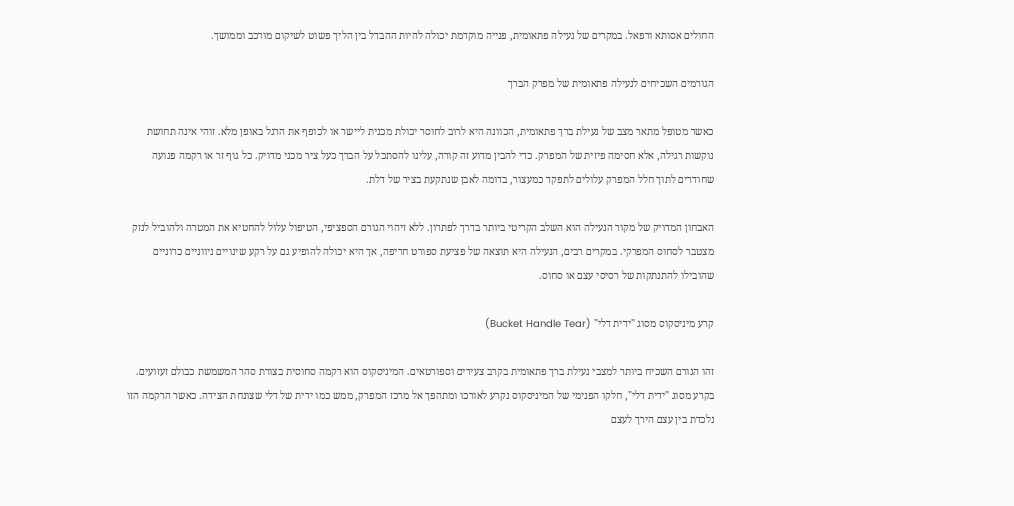החולים אסותא ורפאל. במקרים של נעילה פתאומית, פנייה מוקדמת יכולה להיות ההבדל בין הליך פשוט לשיקום מורכב וממושך.

הגורמים השכיחים לנעילה פתאומית של מפרק הברך

כאשר מטופל מתאר מצב של נעילת ברך פתאומית, הכוונה היא לרוב לחוסר יכולת מכנית ליישר או לכופף את הרגל באופן מלא. זוהי אינה תחושת נוקשות רגילה, אלא חסימה פיזית של המפרק. כדי להבין מדוע זה קורה, עלינו להסתכל על הברך כעל ציר מכני מדויק. כל גוף זר או רקמה פגועה שחודרים לתוך חלל המפרק עלולים לתפקד כמעצור, בדומה לאבן שנתקעת בציר של דלת.

האבחון המדויק של מקור הנעילה הוא השלב הקריטי ביותר בדרך לפתרון. ללא זיהוי הגורם הספציפי, הטיפול עלול להחטיא את המטרה ולהוביל לנזק מצטבר לסחוס המפרקי. במקרים רבים, הנעילה היא תוצאה של פציעת ספורט חריפה, אך היא יכולה להופיע גם על רקע שינויים ניווניים כרוניים שהובילו להתנתקות של רסיסי עצם או סחוס.

קרע מיניסקוס מסוג "ידית דלי" (Bucket Handle Tear)

זהו הגורם השכיח ביותר למצבי נעילת ברך פתאומית בקרב צעירים וספורטאים. המיניסקוס הוא רקמה סחוסית בצורת סהר המשמשת כבולם זעזועים. בקרע מסוג "ידית דלי", חלקו הפנימי של המיניסקוס נקרע לאורכו ומתהפך אל מרכז המפרק, ממש כמו ידית של דלי שצונחת הצידה. כאשר הרקמה הזו נלכדת בין עצם הירך לעצם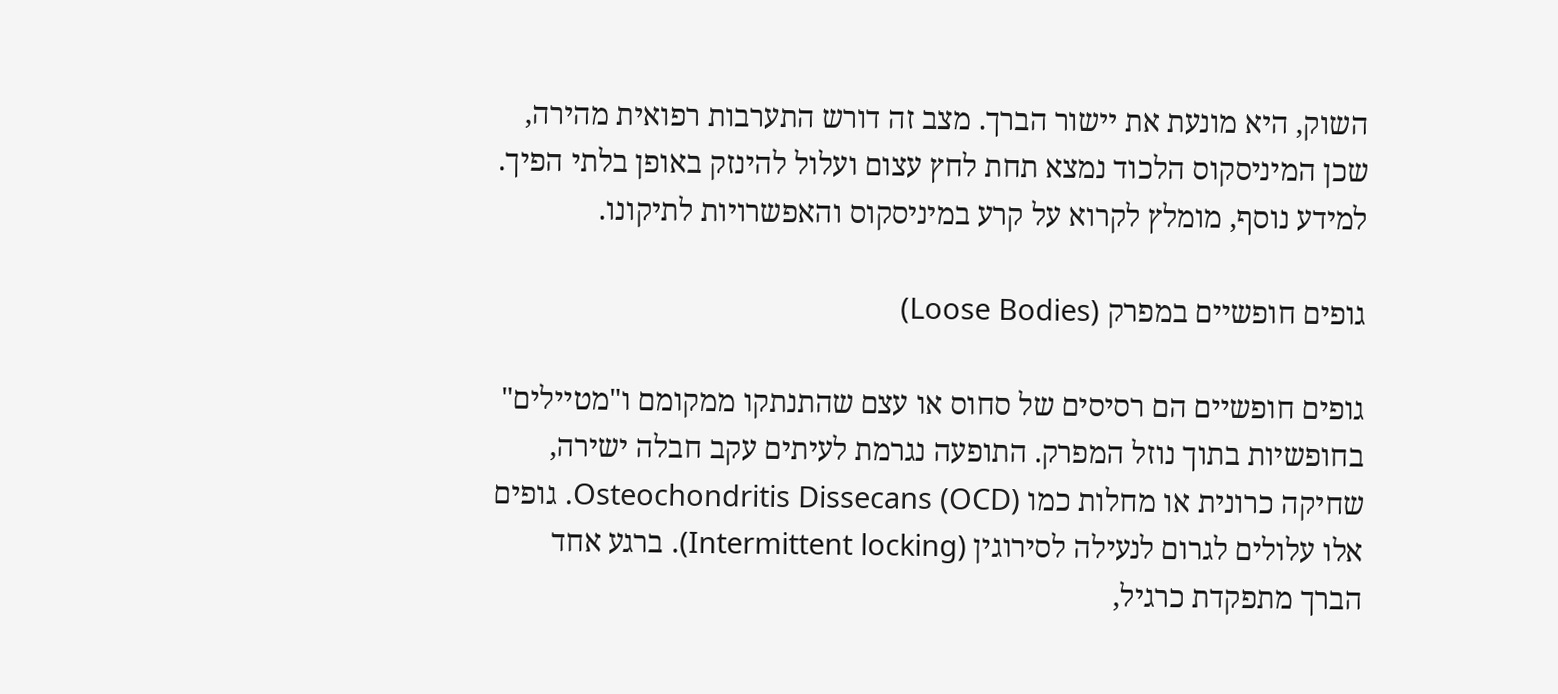השוק, היא מונעת את יישור הברך. מצב זה דורש התערבות רפואית מהירה, שכן המיניסקוס הלכוד נמצא תחת לחץ עצום ועלול להינזק באופן בלתי הפיך. למידע נוסף, מומלץ לקרוא על קרע במיניסקוס והאפשרויות לתיקונו.

גופים חופשיים במפרק (Loose Bodies)

גופים חופשיים הם רסיסים של סחוס או עצם שהתנתקו ממקומם ו"מטיילים" בחופשיות בתוך נוזל המפרק. התופעה נגרמת לעיתים עקב חבלה ישירה, שחיקה כרונית או מחלות כמו Osteochondritis Dissecans (OCD). גופים אלו עלולים לגרום לנעילה לסירוגין (Intermittent locking). ברגע אחד הברך מתפקדת כרגיל,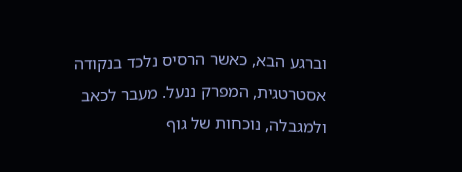וברגע הבא, כאשר הרסיס נלכד בנקודה אסטרטגית, המפרק ננעל. מעבר לכאב ולמגבלה, נוכחות של גוף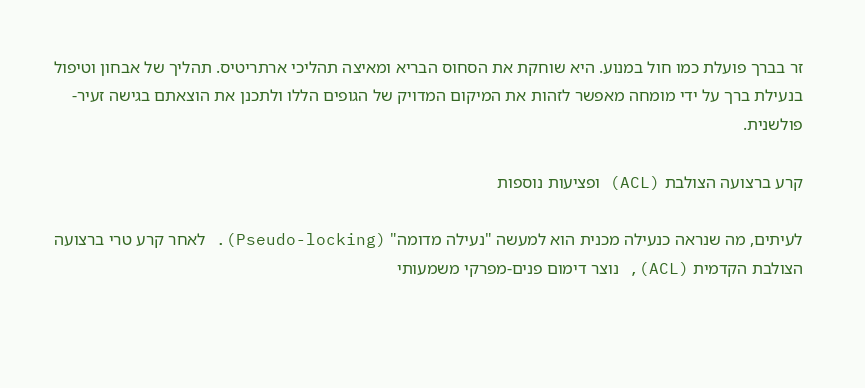זר בברך פועלת כמו חול במנוע. היא שוחקת את הסחוס הבריא ומאיצה תהליכי ארתריטיס. תהליך של אבחון וטיפול בנעילת ברך על ידי מומחה מאפשר לזהות את המיקום המדויק של הגופים הללו ולתכנן את הוצאתם בגישה זעיר-פולשנית.

קרע ברצועה הצולבת (ACL) ופציעות נוספות

לעיתים, מה שנראה כנעילה מכנית הוא למעשה "נעילה מדומה" (Pseudo-locking). לאחר קרע טרי ברצועה הצולבת הקדמית (ACL), נוצר דימום פנים-מפרקי משמעותי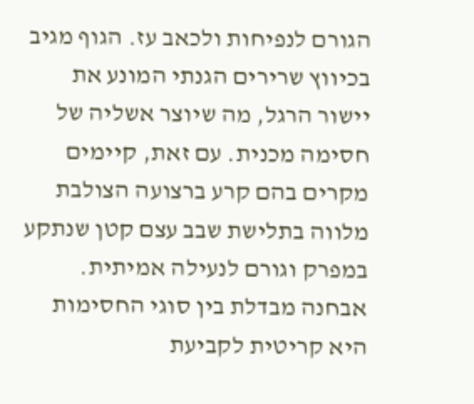הגורם לנפיחות ולכאב עז. הגוף מגיב בכיווץ שרירים הגנתי המונע את יישור הרגל, מה שיוצר אשליה של חסימה מכנית. עם זאת, קיימים מקרים בהם קרע ברצועה הצולבת מלווה בתלישת שבב עצם קטן שנתקע במפרק וגורם לנעילה אמיתית. אבחנה מבדלת בין סוגי החסימות היא קריטית לקביעת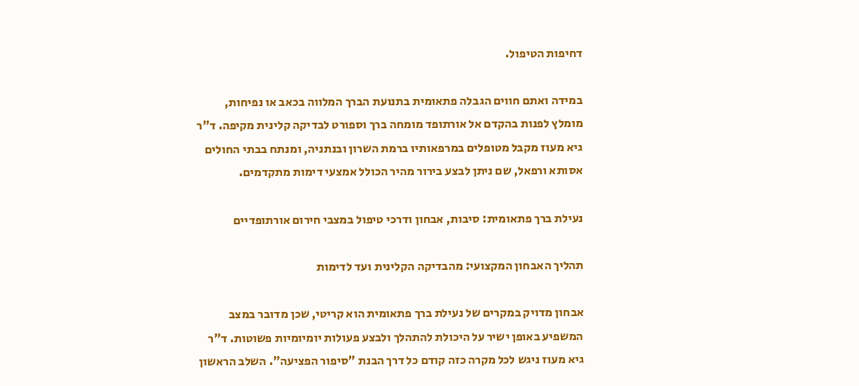דחיפות הטיפול.

במידה ואתם חווים הגבלה פתאומית בתנועת הברך המלווה בכאב או נפיחות, מומלץ לפנות בהקדם אל אורתופד מומחה ברך וספורט לבדיקה קלינית מקיפה. ד"ר גיא מעוז מקבל מטופלים במרפאותיו ברמת השרון ובנתניה, ומנתח בבתי החולים אסותא ורפאל, שם ניתן לבצע בירור מהיר הכולל אמצעי דימות מתקדמים.

נעילת ברך פתאומית: סיבות, אבחון ודרכי טיפול במצבי חירום אורתופדיים

תהליך האבחון המקצועי: מהבדיקה הקלינית ועד לדימות

אבחון מדויק במקרים של נעילת ברך פתאומית הוא קריטי, שכן מדובר במצב המשפיע באופן ישיר על היכולת להתהלך ולבצע פעולות יומיומיות פשוטות. ד"ר גיא מעוז ניגש לכל מקרה כזה קודם כל דרך הבנת "סיפור הפציעה". השלב הראשון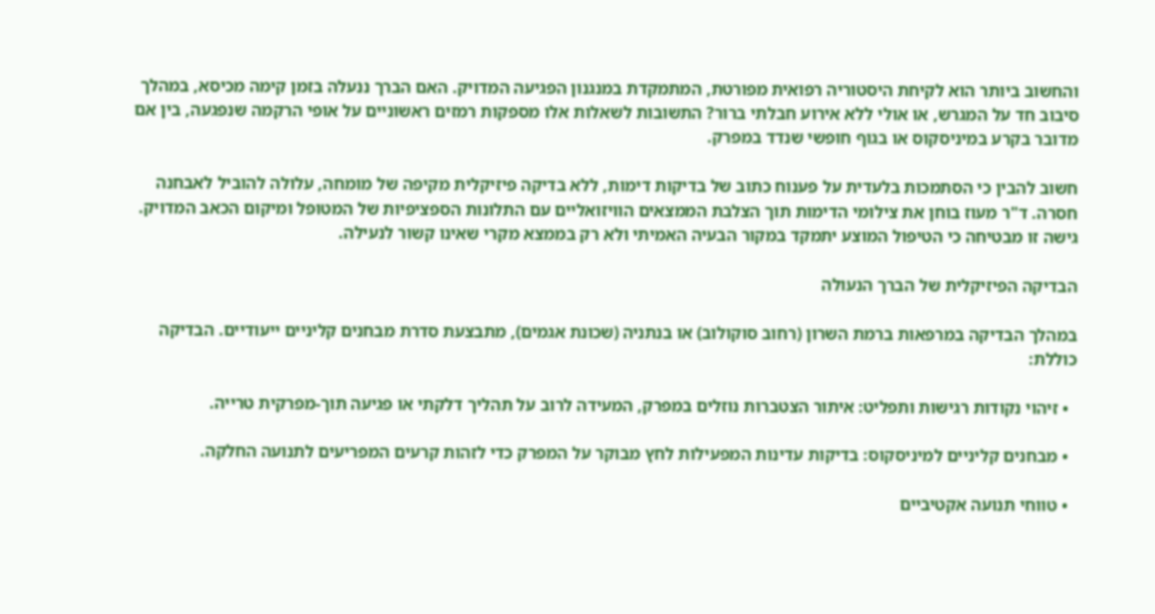והחשוב ביותר הוא לקיחת היסטוריה רפואית מפורטת, המתמקדת במנגנון הפגיעה המדויק. האם הברך ננעלה בזמן קימה מכיסא, במהלך סיבוב חד על המגרש, או אולי ללא אירוע חבלתי ברור? התשובות לשאלות אלו מספקות רמזים ראשוניים על אופי הרקמה שנפגעה, בין אם מדובר בקרע במיניסקוס או בגוף חופשי שנדד במפרק.

חשוב להבין כי הסתמכות בלעדית על פענוח כתוב של בדיקות דימות, ללא בדיקה פיזיקלית מקיפה של מומחה, עלולה להוביל לאבחנה חסרה. ד"ר מעוז בוחן את צילומי הדימות תוך הצלבת הממצאים הוויזואליים עם התלונות הספציפיות של המטופל ומיקום הכאב המדויק. גישה זו מבטיחה כי הטיפול המוצע יתמקד במקור הבעיה האמיתי ולא רק בממצא מקרי שאינו קשור לנעילה.

הבדיקה הפיזיקלית של הברך הנעולה

במהלך הבדיקה במרפאות ברמת השרון (רחוב סוקולוב) או בנתניה (שכונת אגמים), מתבצעת סדרת מבחנים קליניים ייעודיים. הבדיקה כוללת:

  • זיהוי נקודות רגישות ותפליט: איתור הצטברות נוזלים במפרק, המעידה לרוב על תהליך דלקתי או פגיעה תוך-מפרקית טרייה.

  • מבחנים קליניים למיניסקוס: בדיקות עדינות המפעילות לחץ מבוקר על המפרק כדי לזהות קרעים המפריעים לתנועה החלקה.

  • טווחי תנועה אקטיביים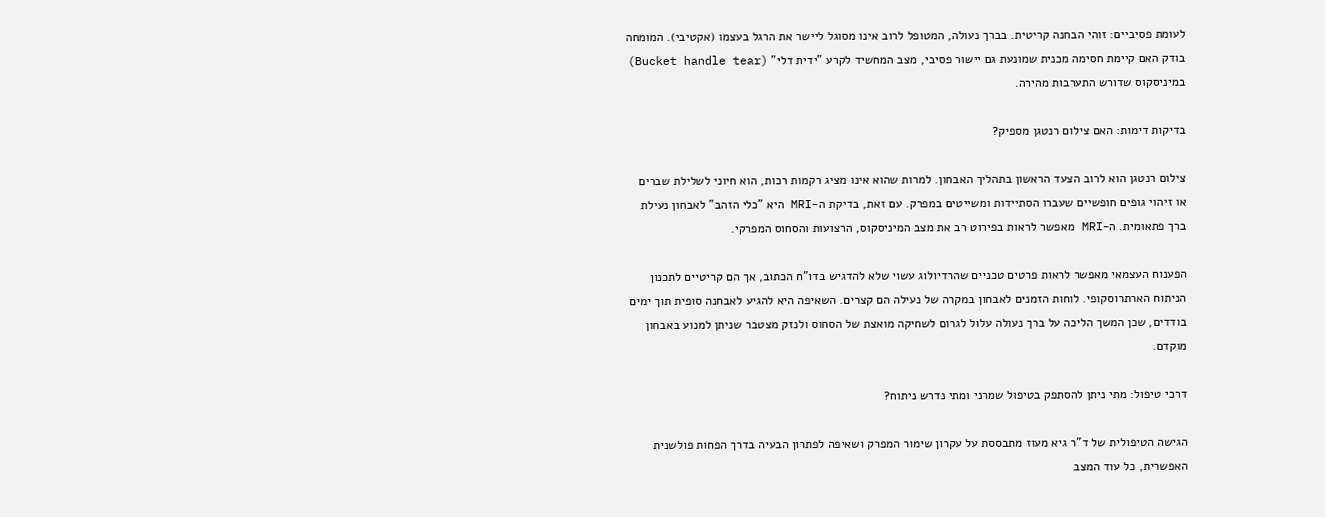לעומת פסיביים: זוהי הבחנה קריטית. בברך נעולה, המטופל לרוב אינו מסוגל ליישר את הרגל בעצמו (אקטיבי). המומחה בודק האם קיימת חסימה מכנית שמונעת גם יישור פסיבי, מצב המחשיד לקרע "ידית דלי" (Bucket handle tear) במיניסקוס שדורש התערבות מהירה.

בדיקות דימות: האם צילום רנטגן מספיק?

צילום רנטגן הוא לרוב הצעד הראשון בתהליך האבחון. למרות שהוא אינו מציג רקמות רכות, הוא חיוני לשלילת שברים או זיהוי גופים חופשיים שעברו הסתיידות ומשייטים במפרק. עם זאת, בדיקת ה-MRI היא "כלי הזהב" לאבחון נעילת ברך פתאומית. ה-MRI מאפשר לראות בפירוט רב את מצב המיניסקוס, הרצועות והסחוס המפרקי.

הפענוח העצמאי מאפשר לראות פרטים טכניים שהרדיולוג עשוי שלא להדגיש בדו"ח הכתוב, אך הם קריטיים לתכנון הניתוח הארתרוסקופי. לוחות הזמנים לאבחון במקרה של נעילה הם קצרים. השאיפה היא להגיע לאבחנה סופית תוך ימים בודדים, שכן המשך הליכה על ברך נעולה עלול לגרום לשחיקה מואצת של הסחוס ולנזק מצטבר שניתן למנוע באבחון מוקדם.

דרכי טיפול: מתי ניתן להסתפק בטיפול שמרני ומתי נדרש ניתוח?

הגישה הטיפולית של ד"ר גיא מעוז מתבססת על עקרון שימור המפרק ושאיפה לפתרון הבעיה בדרך הפחות פולשנית האפשרית, כל עוד המצב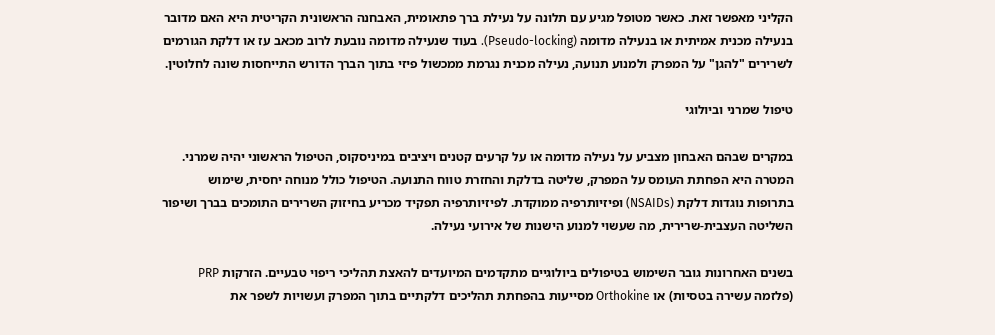הקליני מאפשר זאת. כאשר מטופל מגיע עם תלונה על נעילת ברך פתאומית, האבחנה הראשונית הקריטית היא האם מדובר בנעילה מכנית אמיתית או בנעילה מדומה (Pseudo-locking). בעוד שנעילה מדומה נובעת לרוב מכאב עז או דלקת הגורמים לשרירים "להגן" על המפרק ולמנוע תנועה, נעילה מכנית נגרמת ממכשול פיזי בתוך הברך הדורש התייחסות שונה לחלוטין.

טיפול שמרני וביולוגי

במקרים שבהם האבחון מצביע על נעילה מדומה או על קרעים קטנים ויציבים במיניסקוס, הטיפול הראשוני יהיה שמרני. המטרה היא הפחתת העומס על המפרק, שליטה בדלקת והחזרת טווח התנועה. הטיפול כולל מנוחה יחסית, שימוש בתרופות נוגדות דלקת (NSAIDs) ופיזיותרפיה ממוקדת. לפיזיותרפיה תפקיד מכריע בחיזוק השרירים התומכים בברך ושיפור השליטה העצבית-שרירית, מה שעשוי למנוע הישנות של אירועי נעילה.

בשנים האחרונות גובר השימוש בטיפולים ביולוגיים מתקדמים המיועדים להאצת תהליכי ריפוי טבעיים. הזרקות PRP (פלזמה עשירה בטסיות) או Orthokine מסייעות בהפחתת תהליכים דלקתיים בתוך המפרק ועשויות לשפר את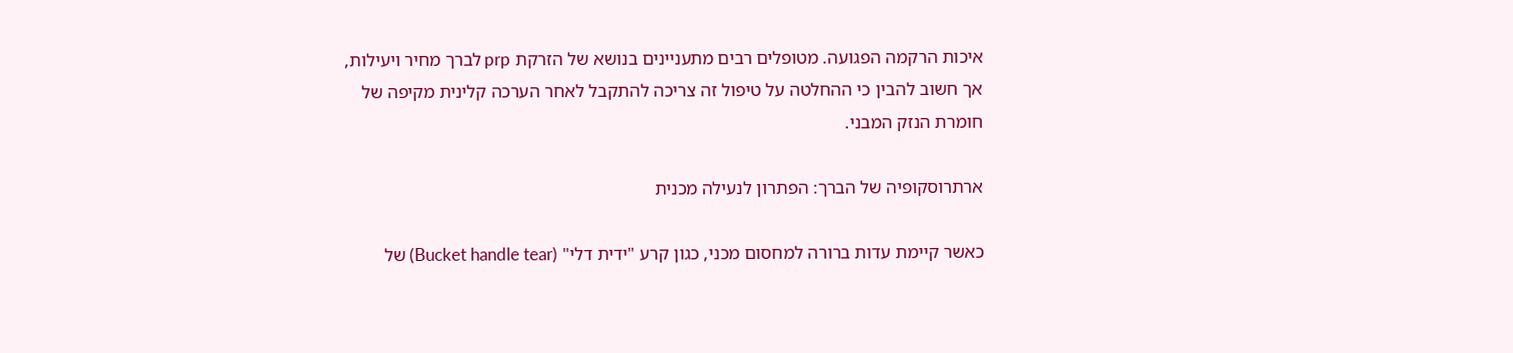איכות הרקמה הפגועה. מטופלים רבים מתעניינים בנושא של הזרקת prp לברך מחיר ויעילות, אך חשוב להבין כי ההחלטה על טיפול זה צריכה להתקבל לאחר הערכה קלינית מקיפה של חומרת הנזק המבני.

ארתרוסקופיה של הברך: הפתרון לנעילה מכנית

כאשר קיימת עדות ברורה למחסום מכני, כגון קרע "ידית דלי" (Bucket handle tear) של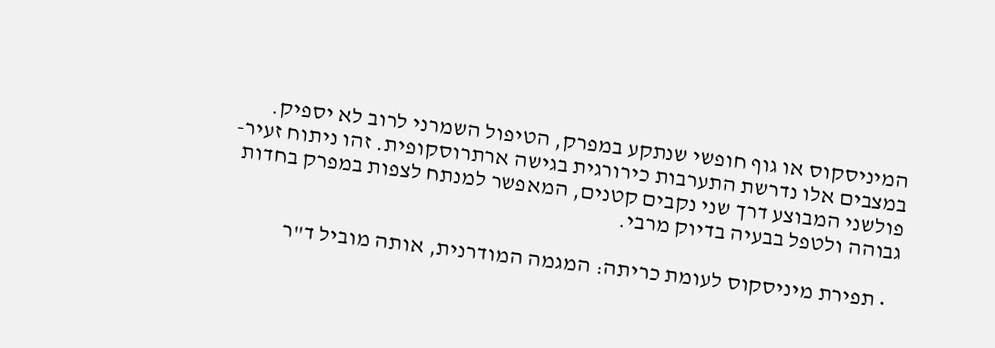המיניסקוס או גוף חופשי שנתקע במפרק, הטיפול השמרני לרוב לא יספיק. במצבים אלו נדרשת התערבות כירורגית בגישה ארתרוסקופית. זהו ניתוח זעיר-פולשני המבוצע דרך שני נקבים קטנים, המאפשר למנתח לצפות במפרק בחדות גבוהה ולטפל בבעיה בדיוק מרבי.

  • תפירת מיניסקוס לעומת כריתה: המגמה המודרנית, אותה מוביל ד"ר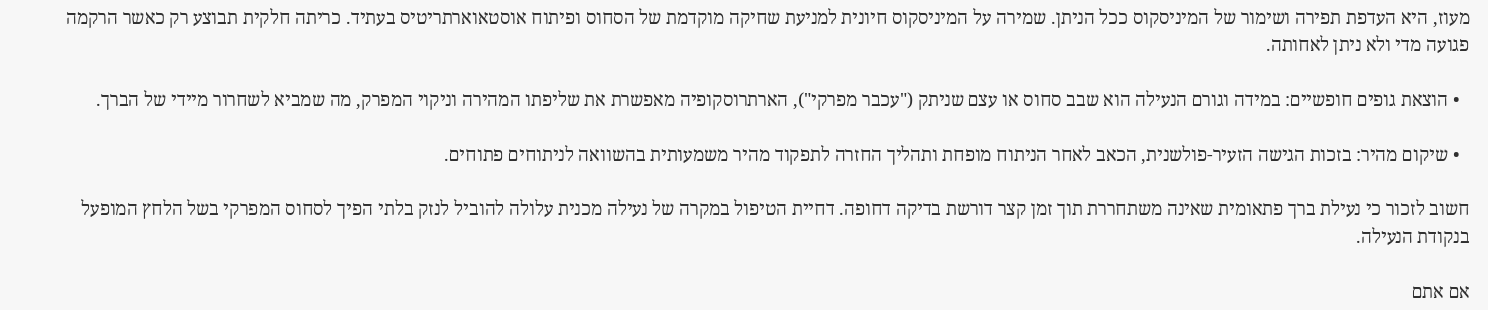מעוז, היא העדפת תפירה ושימור של המיניסקוס ככל הניתן. שמירה על המיניסקוס חיונית למניעת שחיקה מוקדמת של הסחוס ופיתוח אוסטאוארתריטיס בעתיד. כריתה חלקית תבוצע רק כאשר הרקמה פגועה מדי ולא ניתן לאחותה.

  • הוצאת גופים חופשיים: במידה וגורם הנעילה הוא שבב סחוס או עצם שניתק ("עכבר מפרקי"), הארתרוסקופיה מאפשרת את שליפתו המהירה וניקוי המפרק, מה שמביא לשחרור מיידי של הברך.

  • שיקום מהיר: בזכות הגישה הזעיר-פולשנית, הכאב לאחר הניתוח מופחת ותהליך החזרה לתפקוד מהיר משמעותית בהשוואה לניתוחים פתוחים.

חשוב לזכור כי נעילת ברך פתאומית שאינה משתחררת תוך זמן קצר דורשת בדיקה דחופה. דחיית הטיפול במקרה של נעילה מכנית עלולה להוביל לנזק בלתי הפיך לסחוס המפרקי בשל הלחץ המופעל בנקודת הנעילה.

אם אתם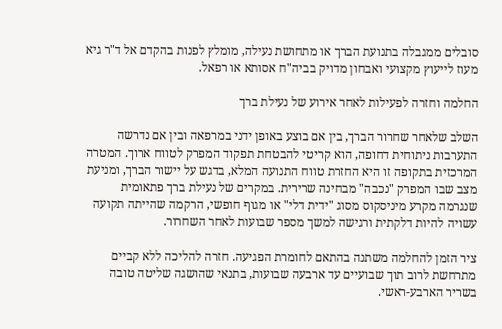סובלים ממגבלה בתנועת הברך או מתחושת נעילה, מומלץ לפנות בהקדם אל ד"ר גיא מעוז לייעוץ מקצועי ואבחון מדויק בביה"ח אסותא או רפאל.

החלמה וחזרה לפעילות לאחר אירוע של נעילת ברך

השלב שלאחר שחרור הברך, בין אם בוצע באופן ידני במרפאה ובין אם נדרשה התערבות ניתוחית דחופה, הוא קריטי להבטחת תפקוד המפרק לטווח ארוך. המטרה המרכזית בתקופה זו היא החזרת טווח התנועה המלא, בדגש על יישור הברך, ומניעת מצב שבו המפרק "נכבה" מבחינה שרירית. במקרים של נעילת ברך פתאומית שנגרמה מקרע מיניסקוס מסוג "ידית דלי" או מגוף חופשי, הרקמה שהייתה תקועה עשויה להיות דלקתית ורגישה למשך מספר שבועות לאחר השחרור.

ציר הזמן להחלמה משתנה בהתאם לחומרת הפגיעה. חזרה להליכה ללא קביים מתרחשת לרוב תוך שבועיים עד ארבעה שבועות, בתנאי שהושגה שליטה טובה בשריר הארבע-ראשי.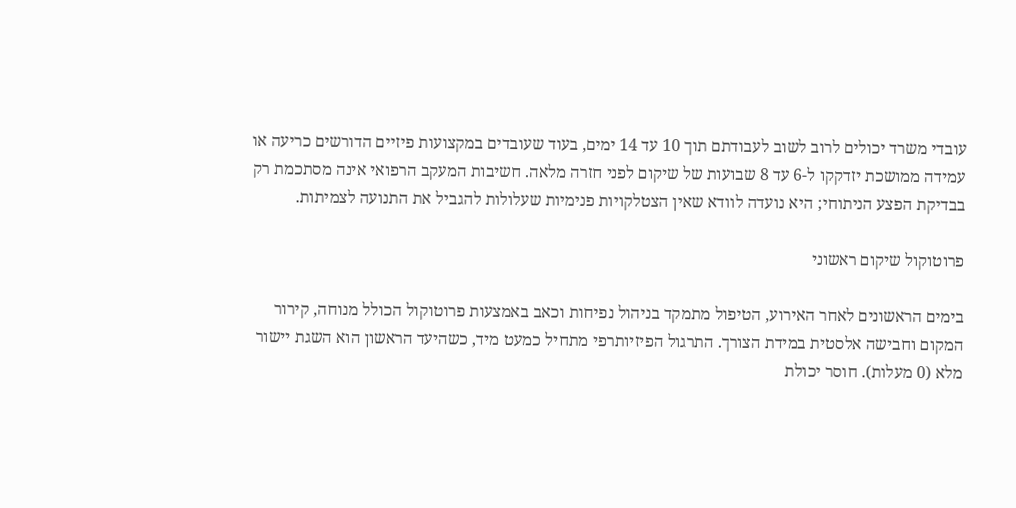עובדי משרד יכולים לרוב לשוב לעבודתם תוך 10 עד 14 ימים, בעוד שעובדים במקצועות פיזיים הדורשים כריעה או עמידה ממושכת יזדקקו ל-6 עד 8 שבועות של שיקום לפני חזרה מלאה. חשיבות המעקב הרפואי אינה מסתכמת רק בבדיקת הפצע הניתוחי; היא נועדה לוודא שאין הצטלקויות פנימיות שעלולות להגביל את התנועה לצמיתות.

פרוטוקול שיקום ראשוני

בימים הראשונים לאחר האירוע, הטיפול מתמקד בניהול נפיחות וכאב באמצעות פרוטוקול הכולל מנוחה, קירור המקום וחבישה אלסטית במידת הצורך. התרגול הפיזיותרפי מתחיל כמעט מיד, כשהיעד הראשון הוא השגת יישור מלא (0 מעלות). חוסר יכולת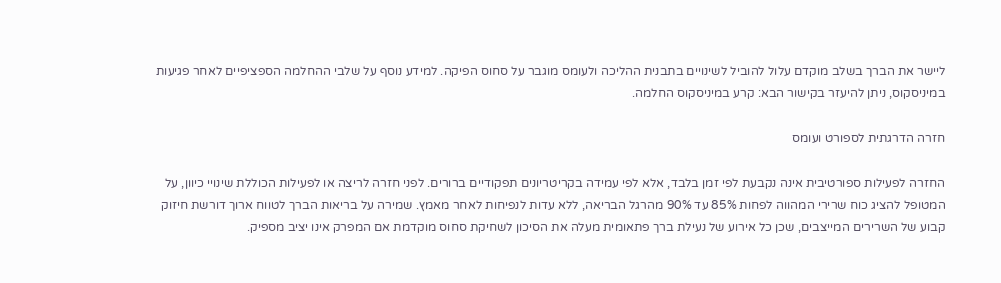ליישר את הברך בשלב מוקדם עלול להוביל לשינויים בתבנית ההליכה ולעומס מוגבר על סחוס הפיקה. למידע נוסף על שלבי ההחלמה הספציפיים לאחר פגיעות במיניסקוס, ניתן להיעזר בקישור הבא: קרע במיניסקוס החלמה.

חזרה הדרגתית לספורט ועומס

החזרה לפעילות ספורטיבית אינה נקבעת לפי זמן בלבד, אלא לפי עמידה בקריטריונים תפקודיים ברורים. לפני חזרה לריצה או לפעילות הכוללת שינויי כיוון, על המטופל להציג כוח שרירי המהווה לפחות 85% עד 90% מהרגל הבריאה, ללא עדות לנפיחות לאחר מאמץ. שמירה על בריאות הברך לטווח ארוך דורשת חיזוק קבוע של השרירים המייצבים, שכן כל אירוע של נעילת ברך פתאומית מעלה את הסיכון לשחיקת סחוס מוקדמת אם המפרק אינו יציב מספיק.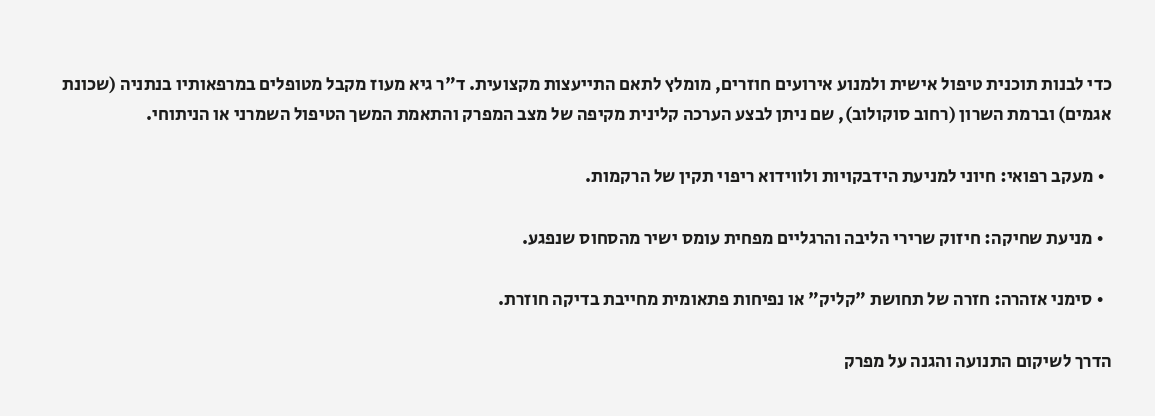כדי לבנות תוכנית טיפול אישית ולמנוע אירועים חוזרים, מומלץ לתאם התייעצות מקצועית. ד"ר גיא מעוז מקבל מטופלים במרפאותיו בנתניה (שכונת אגמים) וברמת השרון (רחוב סוקולוב), שם ניתן לבצע הערכה קלינית מקיפה של מצב המפרק והתאמת המשך הטיפול השמרני או הניתוחי.

  • מעקב רפואי: חיוני למניעת הידבקויות ולווידוא ריפוי תקין של הרקמות.

  • מניעת שחיקה: חיזוק שרירי הליבה והרגליים מפחית עומס ישיר מהסחוס שנפגע.

  • סימני אזהרה: חזרה של תחושת "קליק" או נפיחות פתאומית מחייבת בדיקה חוזרת.

הדרך לשיקום התנועה והגנה על מפרק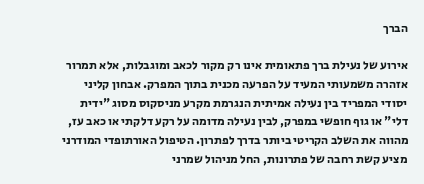הברך

אירוע של נעילת ברך פתאומית אינו רק מקור לכאב ומוגבלות, אלא תמרור אזהרה משמעותי המעיד על הפרעה מכנית בתוך המפרק. אבחון קליני יסודי המפריד בין נעילה אמיתית הנגרמת מקרע מניסקוס מסוג "ידית דלי" או גוף חופשי במפרק, לבין נעילה מדומה על רקע דלקתי או כאב עז, מהווה את השלב הקריטי ביותר בדרך לפתרון. הטיפול האורתופדי המודרני מציע קשת רחבה של פתרונות, החל מניהול שמרני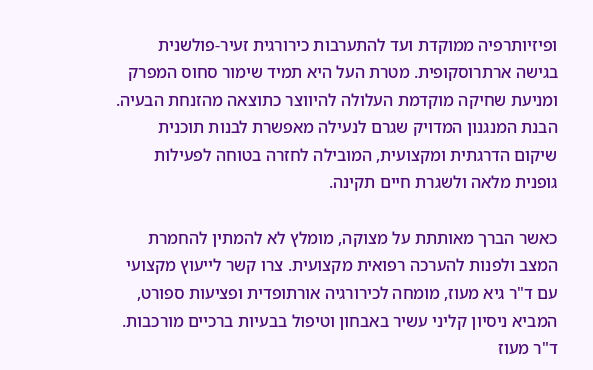ופיזיותרפיה ממוקדת ועד להתערבות כירורגית זעיר-פולשנית בגישה ארתרוסקופית. מטרת העל היא תמיד שימור סחוס המפרק ומניעת שחיקה מוקדמת העלולה להיווצר כתוצאה מהזנחת הבעיה. הבנת המנגנון המדויק שגרם לנעילה מאפשרת לבנות תוכנית שיקום הדרגתית ומקצועית, המובילה לחזרה בטוחה לפעילות גופנית מלאה ולשגרת חיים תקינה.

כאשר הברך מאותתת על מצוקה, מומלץ לא להמתין להחמרת המצב ולפנות להערכה רפואית מקצועית. צרו קשר לייעוץ מקצועי עם ד"ר גיא מעוז, מומחה לכירורגיה אורתופדית ופציעות ספורט, המביא ניסיון קליני עשיר באבחון וטיפול בבעיות ברכיים מורכבות. ד"ר מעוז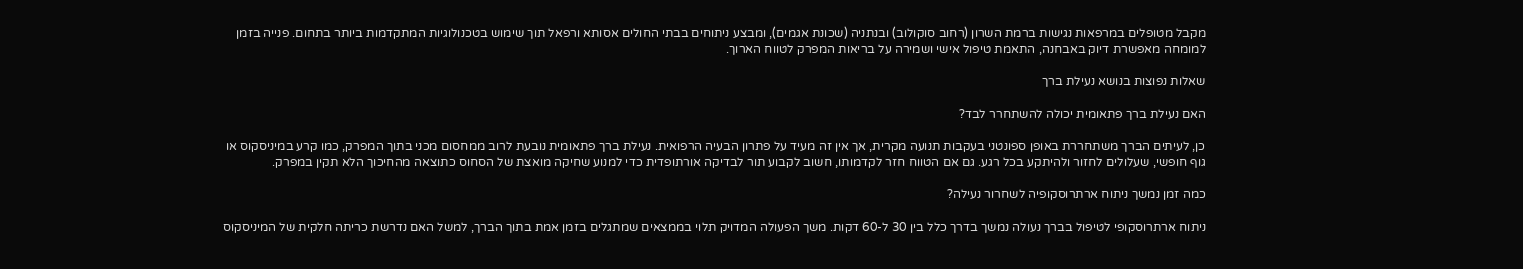מקבל מטופלים במרפאות נגישות ברמת השרון (רחוב סוקולוב) ובנתניה (שכונת אגמים), ומבצע ניתוחים בבתי החולים אסותא ורפאל תוך שימוש בטכנולוגיות המתקדמות ביותר בתחום. פנייה בזמן למומחה מאפשרת דיוק באבחנה, התאמת טיפול אישי ושמירה על בריאות המפרק לטווח הארוך.

שאלות נפוצות בנושא נעילת ברך

האם נעילת ברך פתאומית יכולה להשתחרר לבד?

כן, לעיתים הברך משתחררת באופן ספונטני בעקבות תנועה מקרית, אך אין זה מעיד על פתרון הבעיה הרפואית. נעילת ברך פתאומית נובעת לרוב ממחסום מכני בתוך המפרק, כמו קרע במיניסקוס או גוף חופשי, שעלולים לחזור ולהיתקע בכל רגע. גם אם הטווח חזר לקדמותו, חשוב לקבוע תור לבדיקה אורתופדית כדי למנוע שחיקה מואצת של הסחוס כתוצאה מהחיכוך הלא תקין במפרק.

כמה זמן נמשך ניתוח ארתרוסקופיה לשחרור נעילה?

ניתוח ארתרוסקופי לטיפול בברך נעולה נמשך בדרך כלל בין 30 ל-60 דקות. משך הפעולה המדויק תלוי בממצאים שמתגלים בזמן אמת בתוך הברך, למשל האם נדרשת כריתה חלקית של המיניסקוס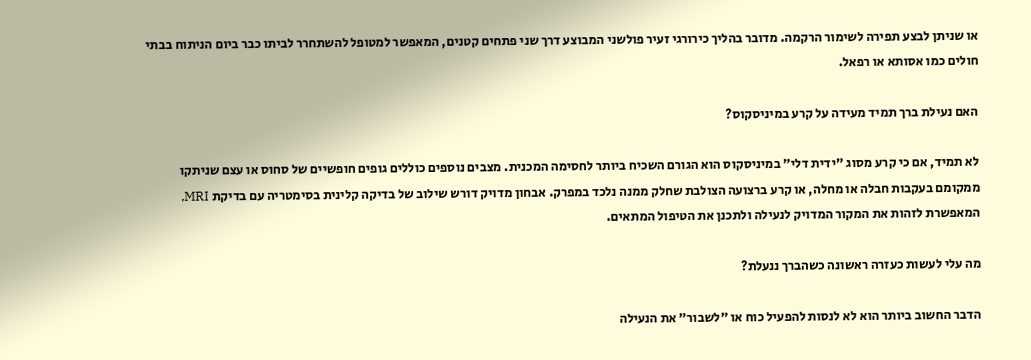או שניתן לבצע תפירה לשימור הרקמה. מדובר בהליך כירורגי זעיר פולשני המבוצע דרך שני פתחים קטנים, המאפשר למטופל להשתחרר לביתו כבר ביום הניתוח בבתי חולים כמו אסותא או רפאל.

האם נעילת ברך תמיד מעידה על קרע במיניסקוס?

לא תמיד, אם כי קרע מסוג "ידית דלי" במיניסקוס הוא הגורם השכיח ביותר לחסימה המכנית. מצבים נוספים כוללים גופים חופשיים של סחוס או עצם שניתקו ממקומם בעקבות חבלה או מחלה, או קרע ברצועה הצולבת שחלק ממנה נלכד במפרק. אבחון מדויק דורש שילוב של בדיקה קלינית בסימטריה עם בדיקת MRI, המאפשרת לזהות את המקור המדויק לנעילה ולתכנן את הטיפול המתאים.

מה עלי לעשות כעזרה ראשונה כשהברך ננעלת?

הדבר החשוב ביותר הוא לא לנסות להפעיל כוח או "לשבור" את הנעילה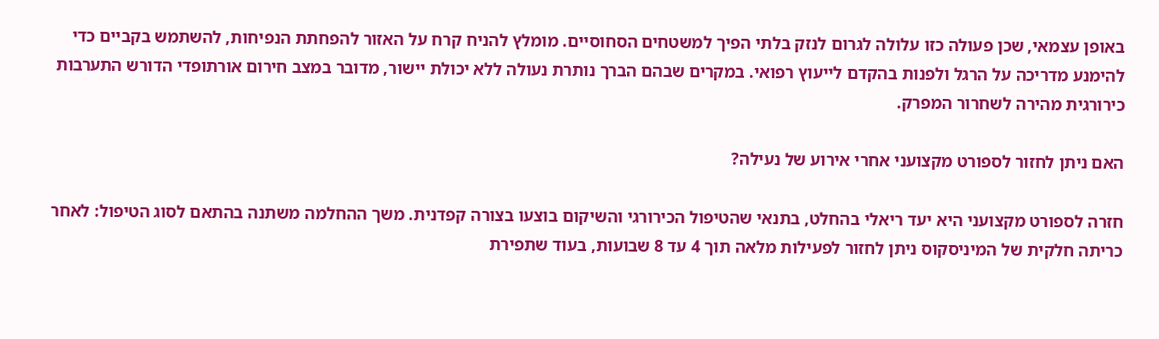באופן עצמאי, שכן פעולה כזו עלולה לגרום לנזק בלתי הפיך למשטחים הסחוסיים. מומלץ להניח קרח על האזור להפחתת הנפיחות, להשתמש בקביים כדי להימנע מדריכה על הרגל ולפנות בהקדם לייעוץ רפואי. במקרים שבהם הברך נותרת נעולה ללא יכולת יישור, מדובר במצב חירום אורתופדי הדורש התערבות כירורגית מהירה לשחרור המפרק.

האם ניתן לחזור לספורט מקצועני אחרי אירוע של נעילה?

חזרה לספורט מקצועני היא יעד ריאלי בהחלט, בתנאי שהטיפול הכירורגי והשיקום בוצעו בצורה קפדנית. משך ההחלמה משתנה בהתאם לסוג הטיפול: לאחר כריתה חלקית של המיניסקוס ניתן לחזור לפעילות מלאה תוך 4 עד 8 שבועות, בעוד שתפירת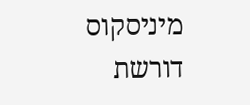מיניסקוס דורשת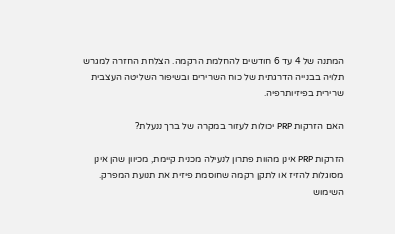המתנה של 4 עד 6 חודשים להחלמת הרקמה. הצלחת החזרה למגרש תלויה בבנייה הדרגתית של כוח השרירים ובשיפור השליטה העצבית שרירית בפיזיותרפיה.

האם הזרקות PRP יכולות לעזור במקרה של ברך ננעלת?

הזרקות PRP אינן מהוות פתרון לנעילה מכנית קיימת, מכיוון שהן אינן מסוגלות להזיז או לתקן רקמה שחוסמת פיזית את תנועת המפרק. השימוש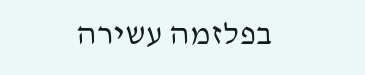בפלזמה עשירה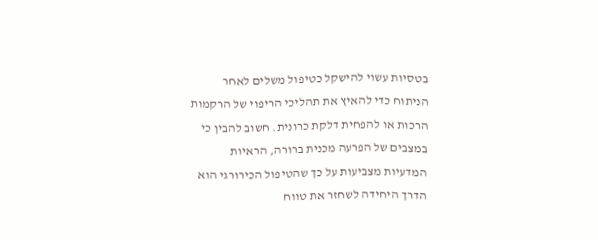בטסיות עשוי להישקל כטיפול משלים לאחר הניתוח כדי להאיץ את תהליכי הריפוי של הרקמות הרכות או להפחית דלקת כרונית. חשוב להבין כי במצבים של הפרעה מכנית ברורה, הראיות המדעיות מצביעות על כך שהטיפול הכירורגי הוא הדרך היחידה לשחזר את טווח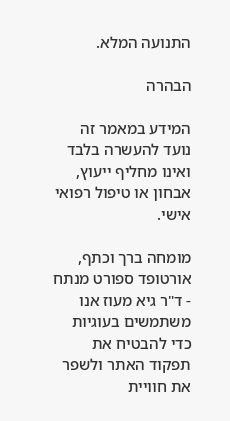התנועה המלא.

הבהרה

המידע במאמר זה נועד להעשרה בלבד ואינו מחליף ייעוץ, אבחון או טיפול רפואי אישי.

מומחה ברך וכתף, אורטופד ספורט מנתח - ד"ר גיא מעוז אנו משתמשים בעוגיות כדי להבטיח את תפקוד האתר ולשפר את חוויית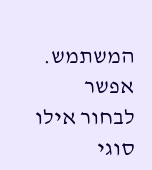המשתמש. אפשר לבחור אילו סוגי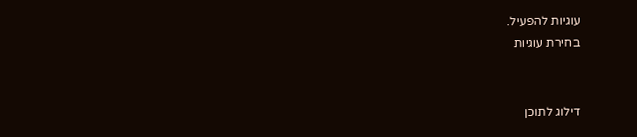עוגיות להפעיל.
בחירת עוגיות


דילוג לתוכן